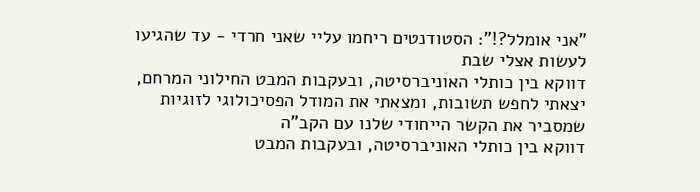"אני אומלל?!": הסטודנטים ריחמו עליי שאני חרדי - עד שהגיעו לעשות אצלי שבת
דווקא בין כותלי האוניברסיטה, ובעקבות המבט החילוני המרחם, יצאתי לחפש תשובות, ומצאתי את המודל הפסיכולוגי לזוגיות שמסביר את הקשר הייחודי שלנו עם הקב"ה
דווקא בין כותלי האוניברסיטה, ובעקבות המבט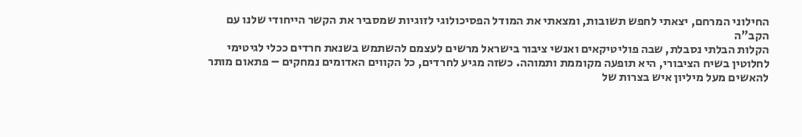החילוני המרחם, יצאתי לחפש תשובות, ומצאתי את המודל הפסיכולוגי לזוגיות שמסביר את הקשר הייחודי שלנו עם הקב"ה
הקלות הבלתי נסבלת, שבה פוליטיקאים ואנשי ציבור בישראל מרשים לעצמם להשתמש בשנאת חרדים ככלי לגיטימי לחלוטין בשיח הציבורי, היא תופעה מקוממת ותמוהה. כשזה מגיע לחרדים, כל הקווים האדומים נמחקים – פתאום מותר להאשים מעל מיליון איש בצרות של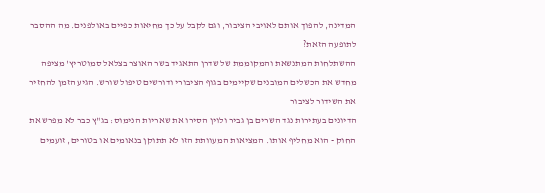המדינה, להפוך אותם לאויבי הציבור, וגם לקבל על כך מחיאות כפיים באולפנים. מה ההסבר לתופעה הזאת?
ההשתלחות המתנשאת והמקוממת של שדרן התאגיד בשר האוצר בצלאל סמוטריץ' מציפה מחדש את הכשלים המובנים שקיימים בגוף הציבורי ודורשים טיפול שורש. הגיע הזמן להחזיר את השידור לציבור
הדיונים בעתירות נגד השרים בן גביר ולוין הסירו את שאריות הנימוס: בג"ץ כבר לא מפרש את החוק - הוא מחליף אותו. המציאות המעוותת הזו לא תתוקן בנאומים או בטורים, זועמים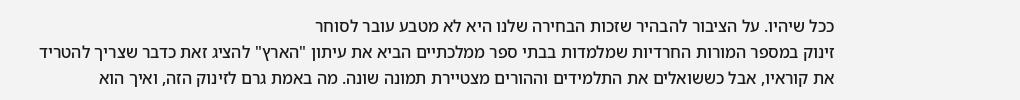ככל שיהיו. על הציבור להבהיר שזכות הבחירה שלנו היא לא מטבע עובר לסוחר
זינוק במספר המורות החרדיות שמלמדות בבתי ספר ממלכתיים הביא את עיתון "הארץ" להציג זאת כדבר שצריך להטריד את קוראיו, אבל כששואלים את התלמידים וההורים מצטיירת תמונה שונה. מה באמת גרם לזינוק הזה, ואיך הוא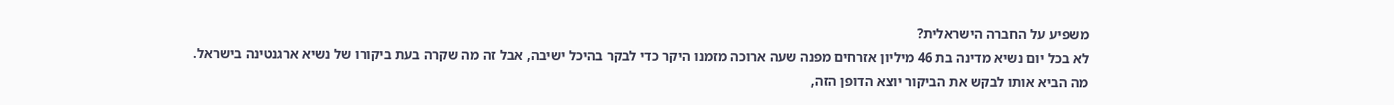משפיע על החברה הישראלית?
לא בכל יום נשיא מדינה בת 46 מיליון אזרחים מפנה שעה ארוכה מזמנו היקר כדי לבקר בהיכל ישיבה, אבל זה מה שקרה בעת ביקורו של נשיא ארגנטינה בישראל. מה הביא אותו לבקש את הביקור יוצא הדופן הזה,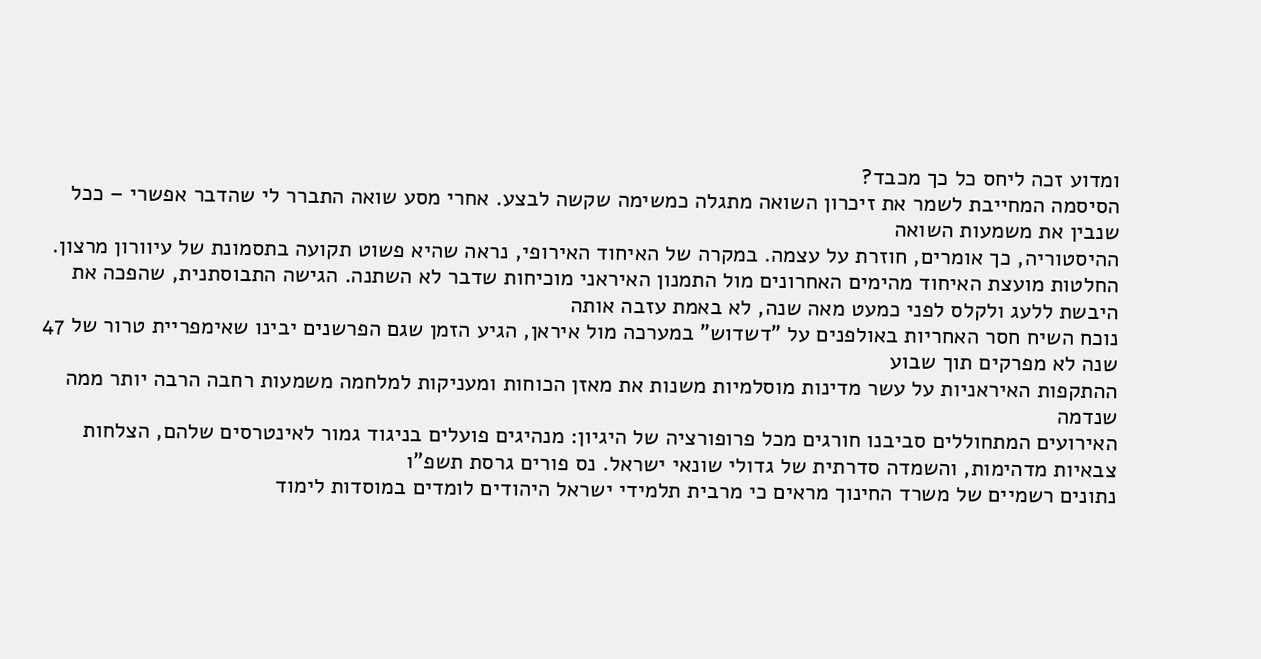ומדוע זכה ליחס כל כך מכבד?
הסיסמה המחייבת לשמר את זיכרון השואה מתגלה כמשימה שקשה לבצע. אחרי מסע שואה התברר לי שהדבר אפשרי – ככל שנבין את משמעות השואה
ההיסטוריה, כך אומרים, חוזרת על עצמה. במקרה של האיחוד האירופי, נראה שהיא פשוט תקועה בתסמונת של עיוורון מרצון. החלטות מועצת האיחוד מהימים האחרונים מול התמנון האיראני מוכיחות שדבר לא השתנה. הגישה התבוסתנית, שהפכה את היבשת ללעג ולקלס לפני כמעט מאה שנה, לא באמת עזבה אותה
נוכח השיח חסר האחריות באולפנים על "דשדוש" במערכה מול איראן, הגיע הזמן שגם הפרשנים יבינו שאימפריית טרור של 47 שנה לא מפרקים תוך שבוע
ההתקפות האיראניות על עשר מדינות מוסלמיות משנות את מאזן הכוחות ומעניקות למלחמה משמעות רחבה הרבה יותר ממה שנדמה
האירועים המתחוללים סביבנו חורגים מכל פרופורציה של היגיון: מנהיגים פועלים בניגוד גמור לאינטרסים שלהם, הצלחות צבאיות מדהימות, והשמדה סדרתית של גדולי שונאי ישראל. נס פורים גרסת תשפ"ו
נתונים רשמיים של משרד החינוך מראים כי מרבית תלמידי ישראל היהודים לומדים במוסדות לימוד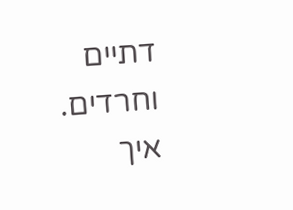דתיים וחרדים. איך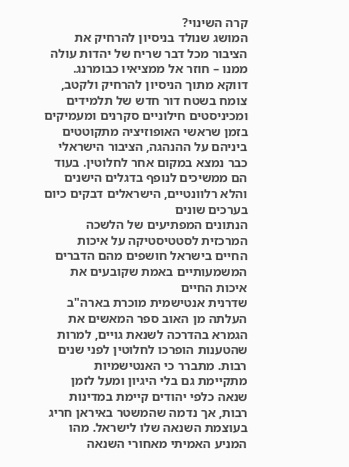קרה השינוי?
המושג שנולד בניסיון להרחיק את הציבור מכל דבר שריח של יהדות עולה ממנו – חוזר אל ממציאיו כבומרנג. דווקא מתוך הניסיון להרחיק ולקטב, צומח בשטח דור חדש של תלמידים ומכיניסטים חילוניים סקרנים ומעמיקים
בזמן שראשי האופוזיציה מתקוטטים ביניהם על ההנהגה, הציבור הישראלי כבר נמצא במקום אחר לחלוטין. בעוד הם ממשיכים לנופף בדגלים הישנים והלא רלוונטיים, הישראלים דבקים כיום בערכים שונים
הנתונים המפתיעים של הלשכה המרכזית לסטטיסטיקה על איכות החיים בישראל חושפים מהם הדברים המשמעותיים באמת שקובעים את איכות החיים
שדרנית אנטישמית מוכרת בארה"ב העלתה מן האוב ספר המאשים את הגמרא בהדרכה לשנאת גויים, למרות שהטענות הופרכו לחלוטין לפני שנים רבות. מתברר כי האנטישמיות מתקיימת גם בלי היגיון ומעל לזמן
שנאה כלפי יהודים קיימת במדינות רבות, אך נדמה שהמשטר באיראן חריג בעוצמת השנאה שלו לישראל. מהו המניע האמיתי מאחורי השנאה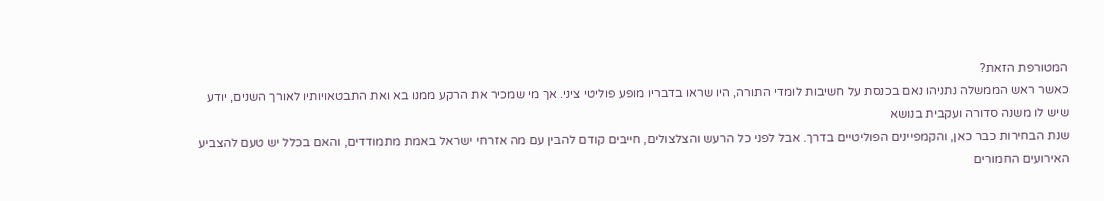המטורפת הזאת?
כאשר ראש הממשלה נתניהו נאם בכנסת על חשיבות לומדי התורה, היו שראו בדבריו מופע פוליטי ציני. אך מי שמכיר את הרקע ממנו בא ואת התבטאויותיו לאורך השנים, יודע שיש לו משנה סדורה ועקבית בנושא
שנת הבחירות כבר כאן, והקמפיינים הפוליטיים בדרך. אבל לפני כל הרעש והצלצולים, חייבים קודם להבין עם מה אזרחי ישראל באמת מתמודדים, והאם בכלל יש טעם להצביע
האירועים החמורים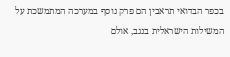בכפר הבדואי תראבין הם פרק נוסף במערכה המתמשכת על המשילות הישראלית בנגב, אולם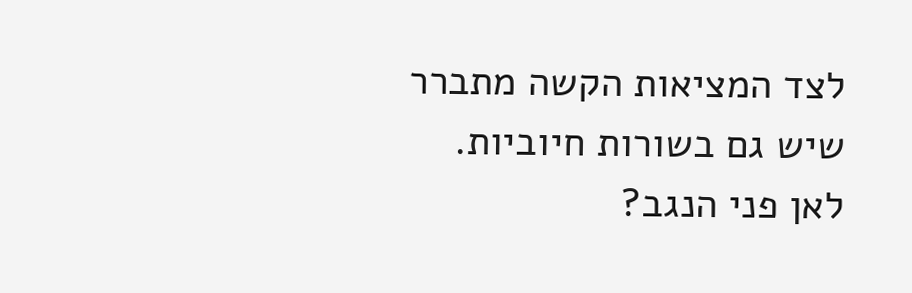לצד המציאות הקשה מתברר שיש גם בשורות חיוביות. לאן פני הנגב?